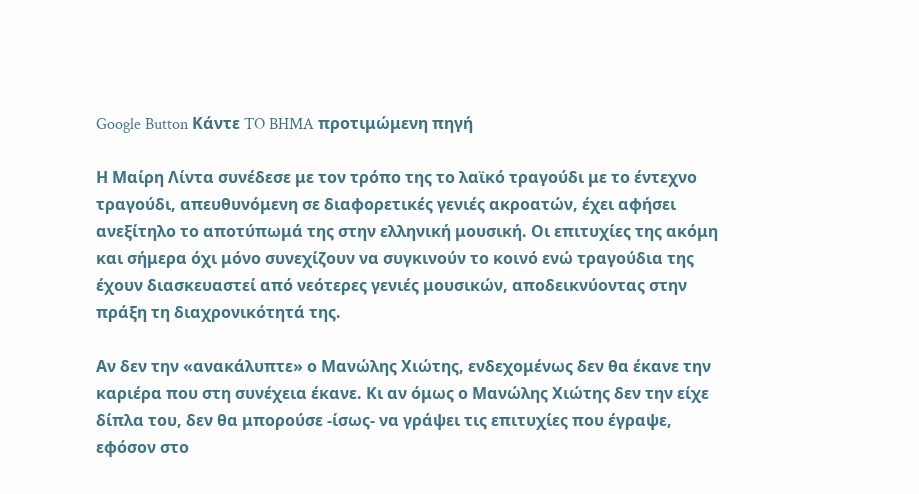Google Button Κάντε TO BHMA προτιμώμενη πηγή

Η Μαίρη Λίντα συνέδεσε με τον τρόπο της το λαϊκό τραγούδι με το έντεχνο τραγούδι, απευθυνόμενη σε διαφορετικές γενιές ακροατών, έχει αφήσει ανεξίτηλο το αποτύπωμά της στην ελληνική μουσική. Οι επιτυχίες της ακόμη και σήμερα όχι μόνο συνεχίζουν να συγκινούν το κοινό ενώ τραγούδια της έχουν διασκευαστεί από νεότερες γενιές μουσικών, αποδεικνύοντας στην πράξη τη διαχρονικότητά της.

Αν δεν την «ανακάλυπτε» ο Μανώλης Χιώτης, ενδεχομένως δεν θα έκανε την καριέρα που στη συνέχεια έκανε. Κι αν όμως ο Μανώλης Χιώτης δεν την είχε δίπλα του, δεν θα μπορούσε -ίσως- να γράψει τις επιτυχίες που έγραψε, εφόσον στο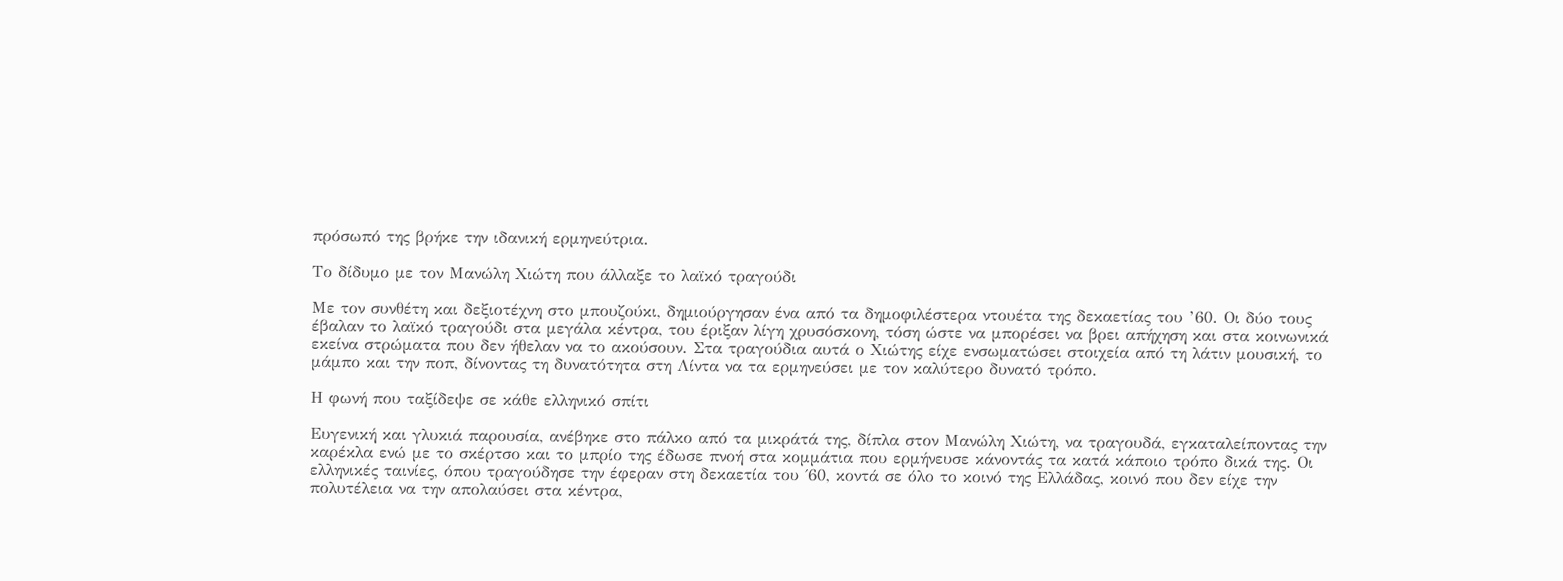πρόσωπό της βρήκε την ιδανική ερμηνεύτρια.

Το δίδυμο με τον Μανώλη Χιώτη που άλλαξε το λαϊκό τραγούδι

Με τον συνθέτη και δεξιοτέχνη στο μπουζούκι, δημιούργησαν ένα από τα δημοφιλέστερα ντουέτα της δεκαετίας του ’60. Οι δύο τους έβαλαν το λαϊκό τραγούδι στα μεγάλα κέντρα, του έριξαν λίγη χρυσόσκονη, τόση ώστε να μπορέσει να βρει απήχηση και στα κοινωνικά εκείνα στρώματα που δεν ήθελαν να το ακούσουν. Στα τραγούδια αυτά ο Χιώτης είχε ενσωματώσει στοιχεία από τη λάτιν μουσική, το μάμπο και την ποπ, δίνοντας τη δυνατότητα στη Λίντα να τα ερμηνεύσει με τον καλύτερο δυνατό τρόπο.

Η φωνή που ταξίδεψε σε κάθε ελληνικό σπίτι

Ευγενική και γλυκιά παρουσία, ανέβηκε στο πάλκο από τα μικράτά της, δίπλα στον Μανώλη Χιώτη, να τραγουδά, εγκαταλείποντας την καρέκλα ενώ με το σκέρτσο και το μπρίο της έδωσε πνοή στα κομμάτια που ερμήνευσε κάνοντάς τα κατά κάποιο τρόπο δικά της. Οι ελληνικές ταινίες, όπου τραγούδησε την έφεραν στη δεκαετία του ΄60, κοντά σε όλο το κοινό της Ελλάδας, κοινό που δεν είχε την πολυτέλεια να την απολαύσει στα κέντρα,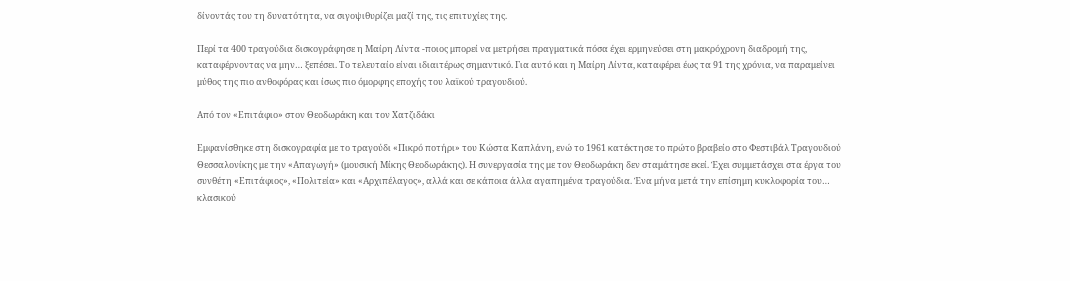δίνοντάς του τη δυνατότητα, να σιγοψιθυρίζει μαζί της, τις επιτυχίες της.

Περί τα 400 τραγούδια δισκογράφησε η Μαίρη Λίντα -ποιος μπορεί να μετρήσει πραγματικά πόσα έχει ερμηνεύσει στη μακρόχρονη διαδρομή της, καταφέρνοντας να μην… ξεπέσει. Το τελευταίο είναι ιδιαιτέρως σημαντικό. Για αυτό και η Μαίρη Λίντα, καταφέρει έως τα 91 της χρόνια, να παραμείνει μύθος της πιο ανθοφόρας και ίσως πιο όμορφης εποχής του λαϊκού τραγουδιού.

Από τον «Επιτάφιο» στον Θεοδωράκη και τον Χατζιδάκι

Εμφανίσθηκε στη δισκογραφία με το τραγούδι «Πικρό ποτήρι» του Κώστα Καπλάνη, ενώ το 1961 κατέκτησε το πρώτο βραβείο στο Φεστιβάλ Τραγουδιού Θεσσαλονίκης με την «Απαγωγή» (μουσική Μίκης Θεοδωράκης). Η συνεργασία της με τον Θεοδωράκη δεν σταμάτησε εκεί. Έχει συμμετάσχει στα έργα του συνθέτη «Επιτάφιος», «Πολιτεία» και «Αρχιπέλαγος», αλλά και σε κάποια άλλα αγαπημένα τραγούδια. Ένα μήνα μετά την επίσημη κυκλοφορία του… κλασικού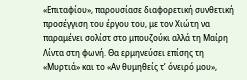«Επιταφίου», παρουσίασε διαφορετική συνθετική προσέγγιση του έργου του, με τον Χιώτη να παραμένει σολίστ στο μπουζούκι αλλά τη Μαίρη Λίντα στη φωνή. Θα ερμηνεύσει επίσης τη «Μυρτιά» και το «Αν θυμηθείς τ’ όνειρό μου»,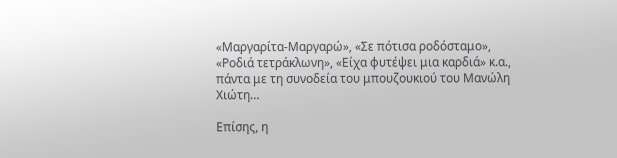«Μαργαρίτα-Μαργαρώ», «Σε πότισα ροδόσταμο», «Ροδιά τετράκλωνη», «Είχα φυτέψει μια καρδιά» κ.α., πάντα με τη συνοδεία του μπουζουκιού του Μανώλη Χιώτη…

Επίσης, η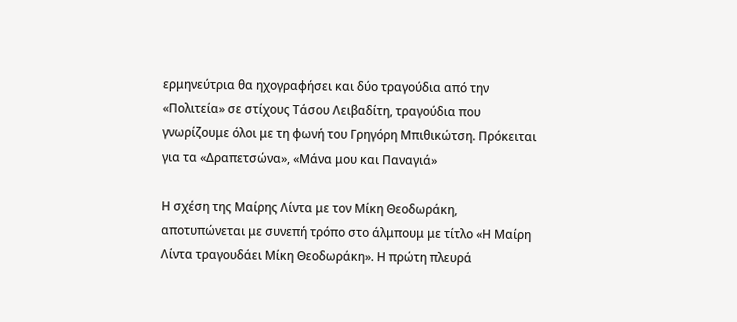ερμηνεύτρια θα ηχογραφήσει και δύο τραγούδια από την «Πολιτεία» σε στίχους Τάσου Λειβαδίτη, τραγούδια που γνωρίζουμε όλοι με τη φωνή του Γρηγόρη Μπιθικώτση. Πρόκειται για τα «Δραπετσώνα», «Μάνα μου και Παναγιά»

Η σχέση της Μαίρης Λίντα με τον Μίκη Θεοδωράκη, αποτυπώνεται με συνεπή τρόπο στο άλμπουμ με τίτλο «Η Μαίρη Λίντα τραγουδάει Μίκη Θεοδωράκη». Η πρώτη πλευρά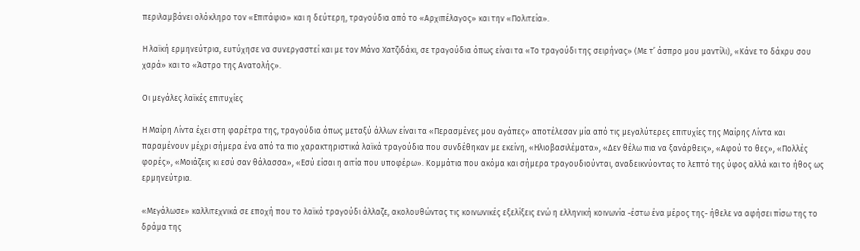περιλαμβάνει ολόκληρο τον «Επιτάφιο» και η δεύτερη, τραγούδια από το «Αρχιπέλαγος» και την «Πολιτεία».

Η λαϊκή ερμηνεύτρια, ευτύχησε να συνεργαστεί και με τον Μάνο Χατζιδάκι, σε τραγούδια όπως είναι τα «Το τραγούδι της σειρήνας» (Με τ’ άσπρο μου μαντίλι), «Κάνε το δάκρυ σου χαρά» και το «Άστρο της Ανατολής».

Οι μεγάλες λαϊκές επιτυχίες

Η Μαίρη Λίντα έχει στη φαρέτρα της, τραγούδια όπως μεταξύ άλλων είναι τα «Περασμένες μου αγάπες» αποτέλεσαν μία από τις μεγαλύτερες επιτυχίες της Μαίρης Λίντα και παραμένουν μέχρι σήμερα ένα από τα πιο χαρακτηριστικά λαϊκά τραγούδια που συνδέθηκαν με εκείνη, «Ηλιοβασιλέματα», «Δεν θέλω πια να ξανάρθεις», «Αφού το θες», «Πολλές φορές», «Μοιάζεις κι εσύ σαν θάλασσα», «Εσύ είσαι η αιτία που υποφέρω». Κομμάτια που ακόμα και σήμερα τραγουδιούνται, αναδεικνύοντας το λεπτό της ύφος αλλά και το ήθος ως ερμηνεύτρια.

«Μεγάλωσε» καλλιτεχνικά σε εποχή που το λαϊκό τραγούδι άλλαζε, ακολουθώντας τις κοινωνικές εξελίξεις ενώ η ελληνική κοινωνία -έστω ένα μέρος της- ήθελε να αφήσει πίσω της το δράμα της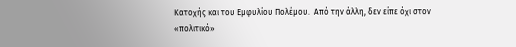Κατοχής και του Εμφυλίου Πολέμου.  Από την άλλη, δεν είπε όχι στον «πολιτικό»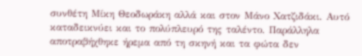συνθέτη Μίκη Θεοδωράκη αλλά και στον Μάνο Χατζιδάκι. Αυτό καταδεικνύει και το πολύπλευρό της ταλέντο. Παράλληλα αποτραβήχθηκε ήρεμα από τη σκηνή και τα φώτα δεν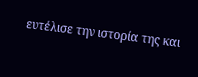ευτέλισε την ιστορία της και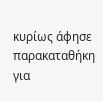κυρίως άφησε παρακαταθήκη για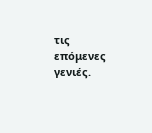τις επόμενες γενιές.